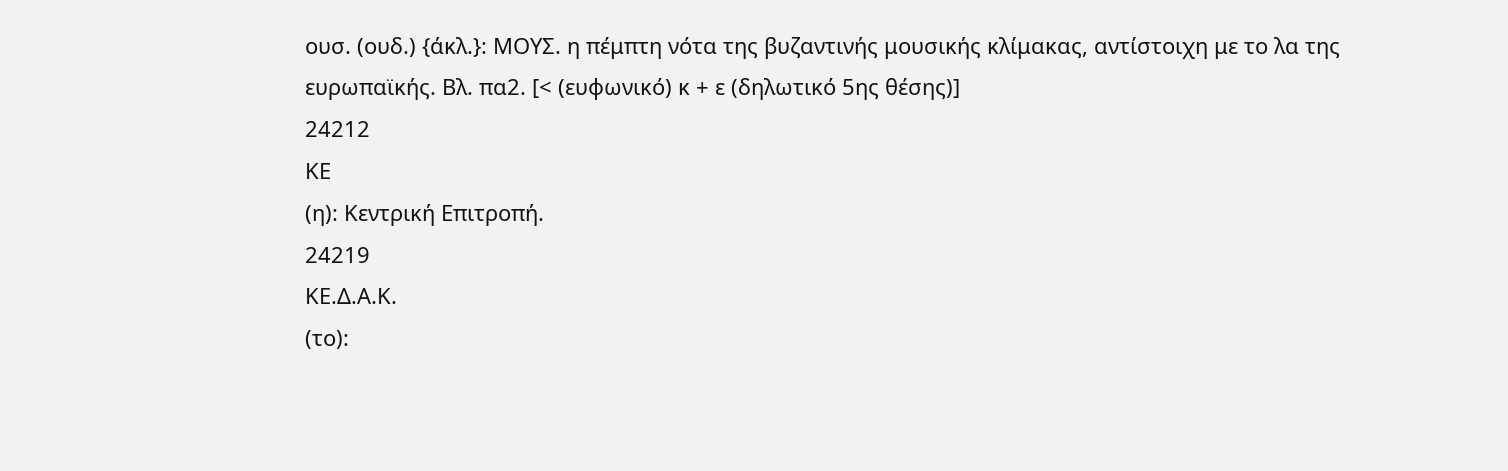ουσ. (ουδ.) {άκλ.}: ΜΟΥΣ. η πέμπτη νότα της βυζαντινής μουσικής κλίμακας, αντίστοιχη με το λα της ευρωπαϊκής. Βλ. πα2. [< (ευφωνικό) κ + ε (δηλωτικό 5ης θέσης)]
24212
ΚΕ
(η): Κεντρική Επιτροπή.
24219
ΚΕ.Δ.Α.Κ.
(το):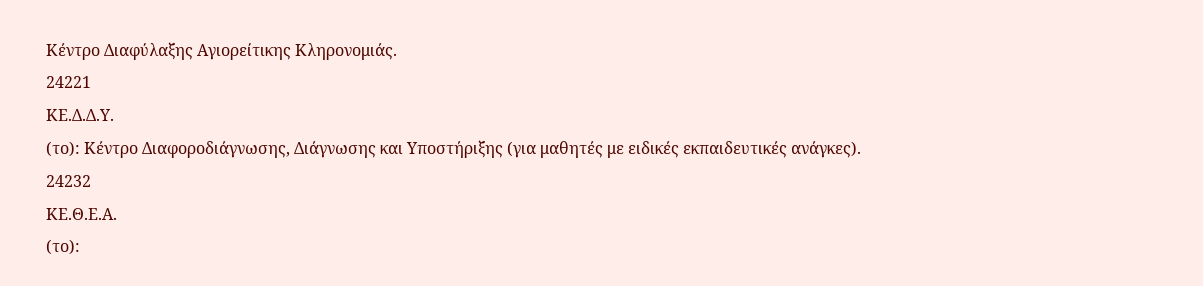Κέντρο Διαφύλαξης Αγιορείτικης Κληρονομιάς.
24221
ΚΕ.Δ.Δ.Υ.
(το): Κέντρο Διαφοροδιάγνωσης, Διάγνωσης και Υποστήριξης (για μαθητές με ειδικές εκπαιδευτικές ανάγκες).
24232
ΚΕ.Θ.Ε.Α.
(το):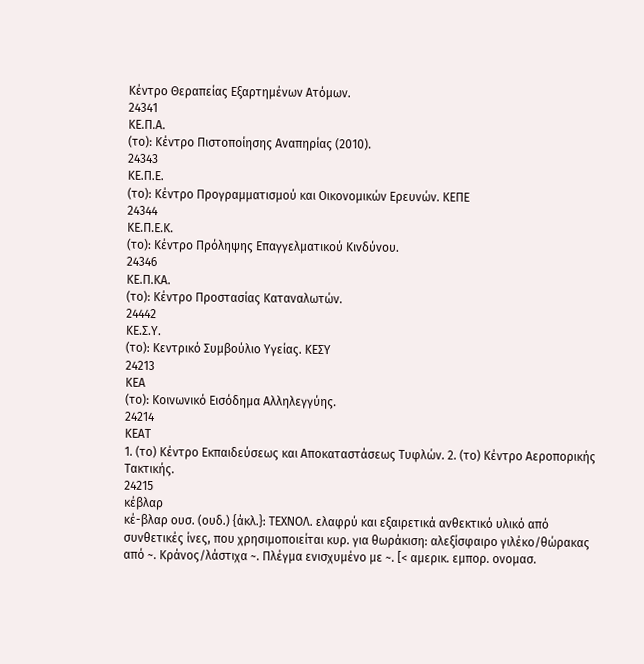Κέντρο Θεραπείας Εξαρτημένων Ατόμων.
24341
ΚΕ.Π.Α.
(το): Κέντρο Πιστοποίησης Αναπηρίας (2010).
24343
ΚΕ.Π.Ε.
(το): Kέντρο Προγραμματισμού και Οικονομικών Ερευνών. ΚΕΠΕ
24344
ΚΕ.Π.Ε.Κ.
(το): Κέντρο Πρόληψης Επαγγελματικού Κινδύνου.
24346
ΚΕ.Π.ΚΑ.
(το): Κέντρο Προστασίας Καταναλωτών.
24442
ΚΕ.Σ.Υ.
(το): Κεντρικό Συμβούλιο Υγείας. ΚΕΣΥ
24213
ΚΕΑ
(το): Κοινωνικό Εισόδημα Αλληλεγγύης.
24214
ΚΕΑΤ
1. (το) Κέντρο Εκπαιδεύσεως και Αποκαταστάσεως Τυφλών. 2. (το) Κέντρο Αεροπορικής Τακτικής.
24215
κέβλαρ
κέ-βλαρ ουσ. (ουδ.) {άκλ.}: ΤΕΧΝΟΛ. ελαφρύ και εξαιρετικά ανθεκτικό υλικό από συνθετικές ίνες, που χρησιμοποιείται κυρ. για θωράκιση: αλεξίσφαιρο γιλέκο/θώρακας από ~. Κράνος/λάστιχα ~. Πλέγμα ενισχυμένο με ~. [< αμερικ. εμπορ. ονομασ.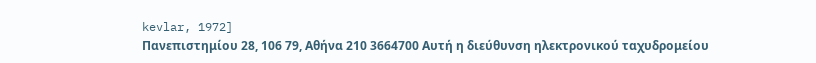kevlar, 1972]
Πανεπιστημίου 28, 106 79, Αθήνα 210 3664700 Αυτή η διεύθυνση ηλεκτρονικού ταχυδρομείου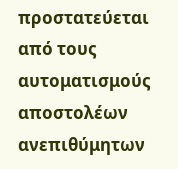προστατεύεται από τους αυτοματισμούς αποστολέων ανεπιθύμητων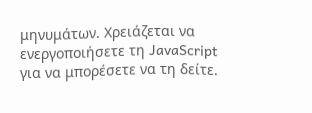μηνυμάτων. Χρειάζεται να ενεργοποιήσετε τη JavaScript για να μπορέσετε να τη δείτε.